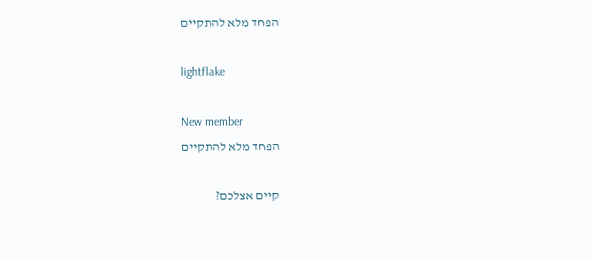הפחד מלא להתקיים

lightflake

New member
הפחד מלא להתקיים

קיים אצלכם?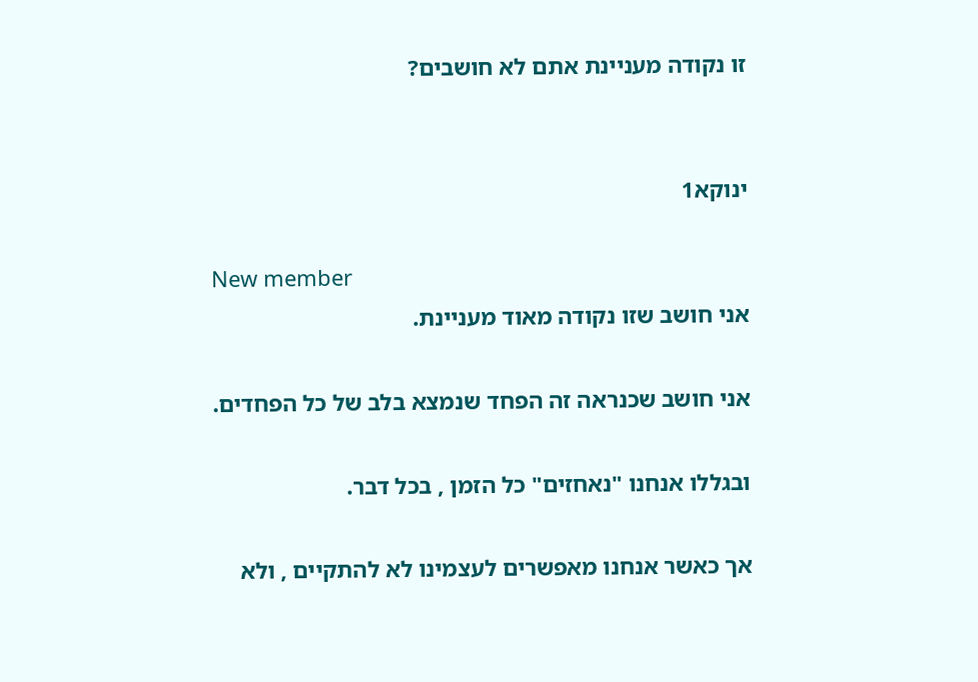זו נקודה מעניינת אתם לא חושבים?


ינוקא1

New member
אני חושב שזו נקודה מאוד מעניינת.

אני חושב שכנראה זה הפחד שנמצא בלב של כל הפחדים.

ובגללו אנחנו "נאחזים" כל הזמן , בכל דבר.

אך כאשר אנחנו מאפשרים לעצמינו לא להתקיים , ולא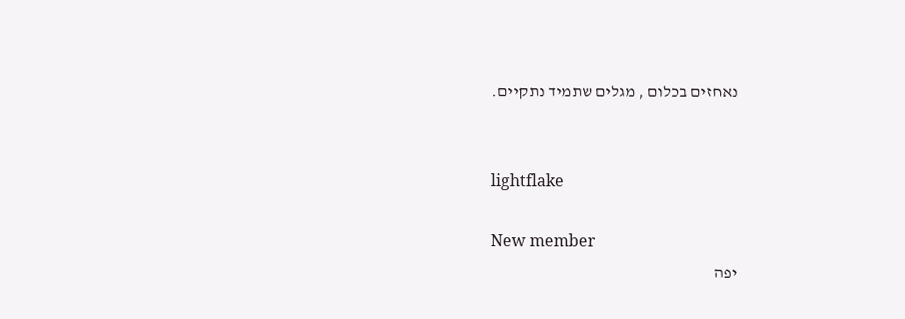נאחזים בכלום , מגלים שתמיד נתקיים.


lightflake

New member
יפה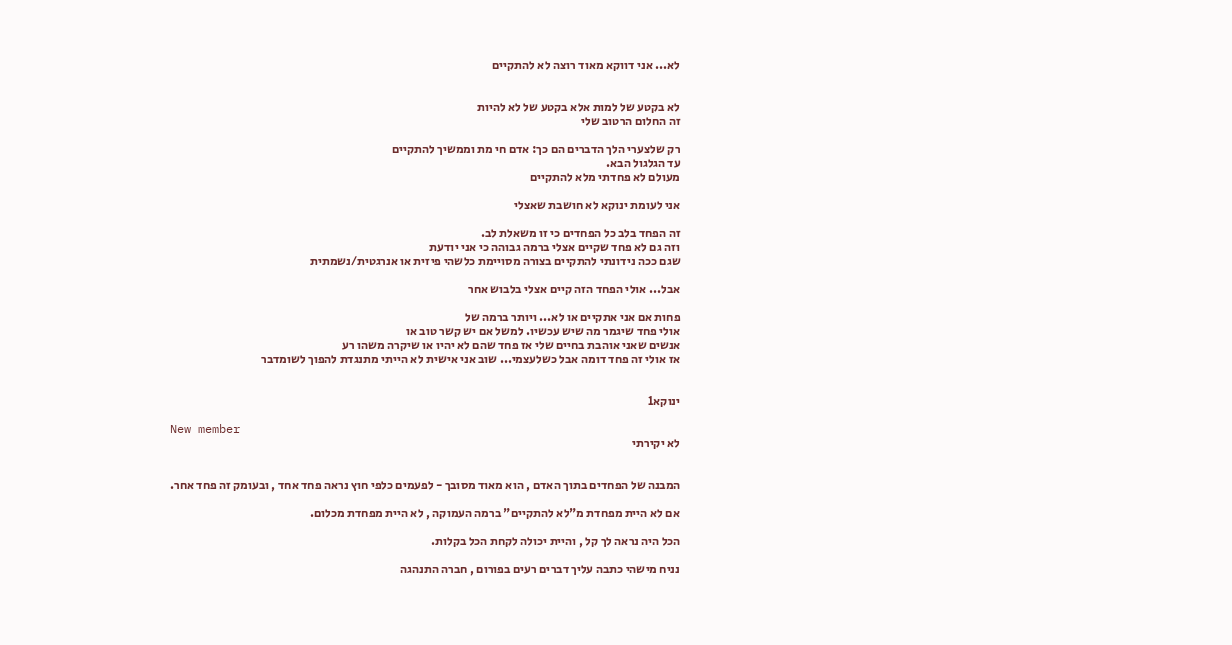לא... אני דווקא מאוד רוצה לא להתקיים


לא בקטע של למות אלא בקטע של לא להיות
זה החלום הרטוב שלי

רק שלצערי הלך הדברים הם כך: אדם חי מת וממשיך להתקיים
עד הגלגול הבא.
מעולם לא פחדתי מלא להתקיים

אני לעומת ינוקא לא חושבת שאצלי

זה הפחד בלב כל הפחדים כי זו משאלת לב.
וזה גם לא פחד שקיים אצלי ברמה גבוהה כי אני יודעת
שגם ככה נידונתי להתקיים בצורה מסויימת כלשהי פיזית או אנרגטית/נשמתית

אבל... אולי הפחד הזה קיים אצלי בלבוש אחר

פחות אם אני אתקיים או לא... ויותר ברמה של
אולי פחד שיגמר מה שיש עכשיו. למשל אם יש קשר טוב או
אנשים שאני אוהבת בחיים שלי אז פחד שהם לא יהיו או שיקרה משהו רע
אז אולי זה פחד דומה אבל כשלעצמי... שוב אני אישית לא הייתי מתנגדת להפוך לשומדבר


ינוקא1

New member
לא יקירתי


המבנה של הפחדים בתוך האדם , הוא מאוד מסובך - לפעמים כלפי חוץ נראה פחד אחד , ובעומק זה פחד אחר.

אם לא היית מפחדת מ"לא להתקיים" ברמה העמוקה , לא היית מפחדת מכלום.

הכל היה נראה לך קל , והיית יכולה לקחת הכל בקלות.

נניח מישהי כתבה עליך דברים רעים בפורום , חברה התנהגה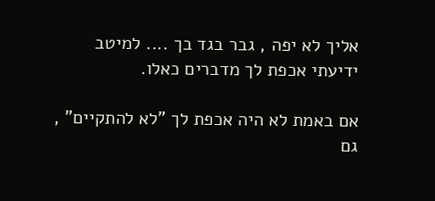אליך לא יפה , גבר בגד בך .... למיטב ידיעתי אכפת לך מדברים כאלו.

אם באמת לא היה אכפת לך "לא להתקיים" , גם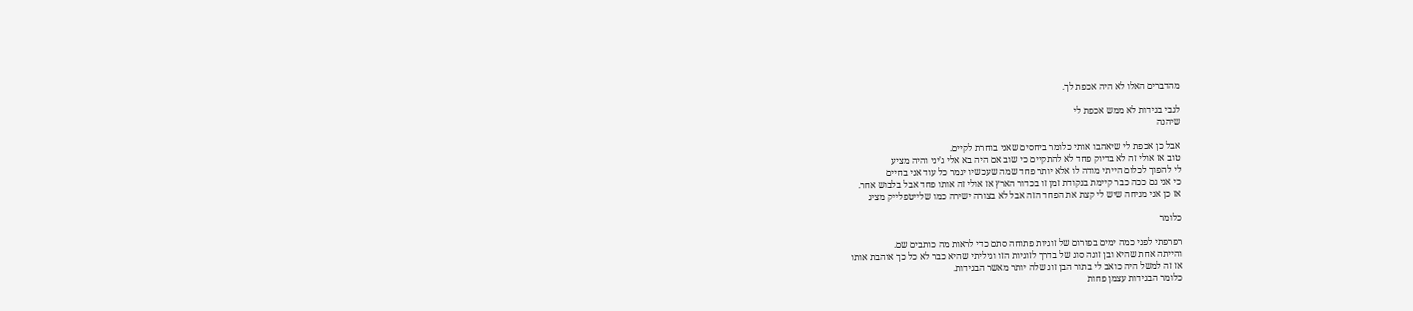מהדברים האלו לא היה אכפת לך.

לגבי בגידות לא ממש אכפת לי
שיהנה

אבל כן אכפת לי שיאהבו אותי כלומר ביחסים שאני בוחרת לקיים.
טוב אז אולי זה לא בדיוק פחד לא להתקיים כי שוב אם היה בא אלי ג'יני והיה מציע
לי להפוך לכלום הייתי מודה לו אלא יותר פחד שמה שעכשיו יגמר כל עוד אני בחיים
כי אני גם ככה כבר קיימת בנקודת זמן זו בכדור הארץ אז אולי זה אותו פחד אבל בלבוש אחר.
אז כן אני מניחה שיש לי קצת את הפחד הזה אבל לא בצורה ישירה כמו שלייטפלייק מציג

כלומר

רפרפתי לפני כמה ימים בפורום של זוגיות פתוחה סתם כדי לראות מה כותבים שם.
והייתה אחת שהיא ובן זוגה סוג של בדרך לזוגיות הזו וגיליתי שהיא כבר לא כל כך אוהבת אותו
אז זה למשל היה כואב לי בתור הבן זוג שלה יותר מאשר הבגידות.
כלומר הבגידות עצמן פחות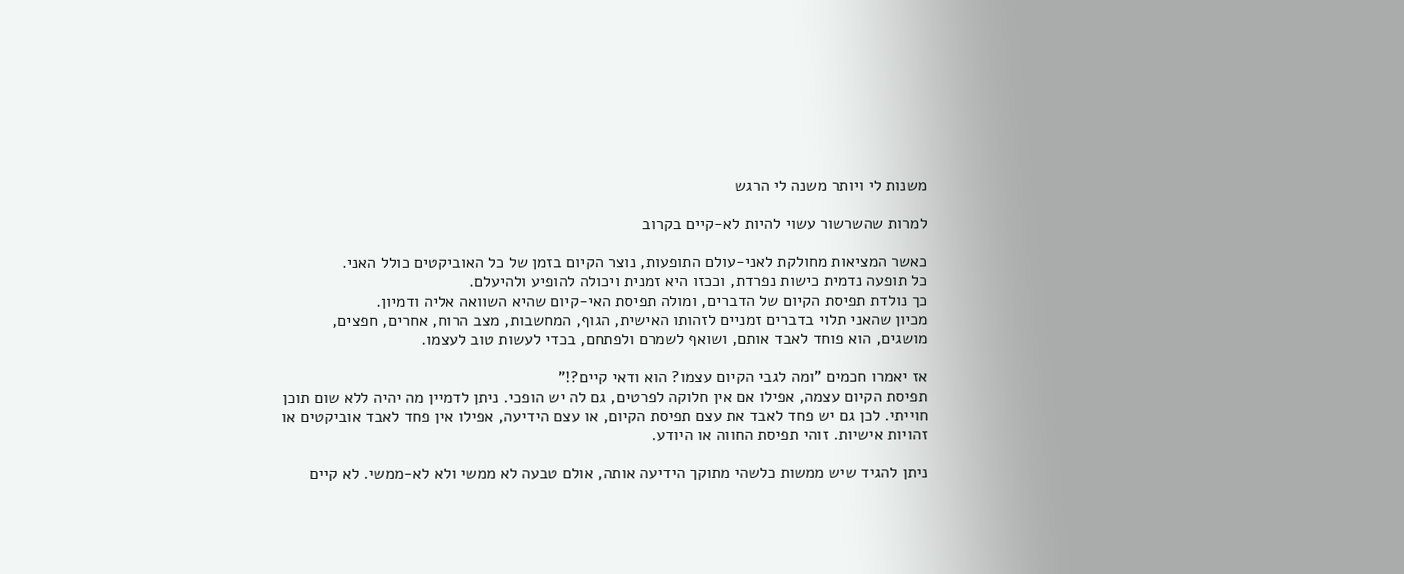משנות לי ויותר משנה לי הרגש

למרות שהשרשור עשוי להיות לא-קיים בקרוב

כאשר המציאות מחולקת לאני-עולם התופעות, נוצר הקיום בזמן של כל האוביקטים כולל האני.
כל תופעה נדמית כישות נפרדת, וככזו היא זמנית ויכולה להופיע ולהיעלם.
כך נולדת תפיסת הקיום של הדברים, ומולה תפיסת האי-קיום שהיא השוואה אליה ודמיון.
מכיון שהאני תלוי בדברים זמניים לזהותו האישית, הגוף, המחשבות, מצב הרוח, אחרים, חפצים, מושגים, הוא פוחד לאבד אותם, ושואף לשמרם ולפתחם, בכדי לעשות טוב לעצמו.

אז יאמרו חכמים "ומה לגבי הקיום עצמו? הוא ודאי קיים?!"
תפיסת הקיום עצמה, אפילו אם אין חלוקה לפרטים, גם לה יש הופכי. ניתן לדמיין מה יהיה ללא שום תוכן חוייתי. לכן גם יש פחד לאבד את עצם תפיסת הקיום, או עצם הידיעה, אפילו אין פחד לאבד אוביקטים או זהויות אישיות. זוהי תפיסת החווה או היודע.

ניתן להגיד שיש ממשות כלשהי מתוקך הידיעה אותה, אולם טבעה לא ממשי ולא לא-ממשי. לא קיים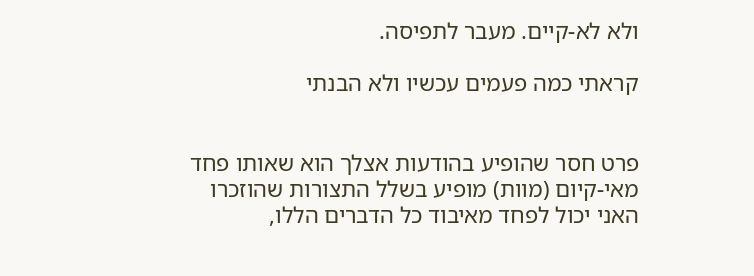ולא לא-קיים. מעבר לתפיסה.

קראתי כמה פעמים עכשיו ולא הבנתי


פרט חסר שהופיע בהודעות אצלך הוא שאותו פחד מאי-קיום (מוות) מופיע בשלל התצורות שהוזכרו
האני יכול לפחד מאיבוד כל הדברים הללו,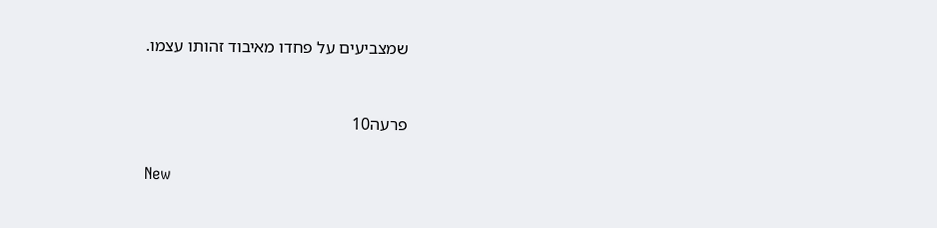שמצביעים על פחדו מאיבוד זהותו עצמו.


פרעה10

New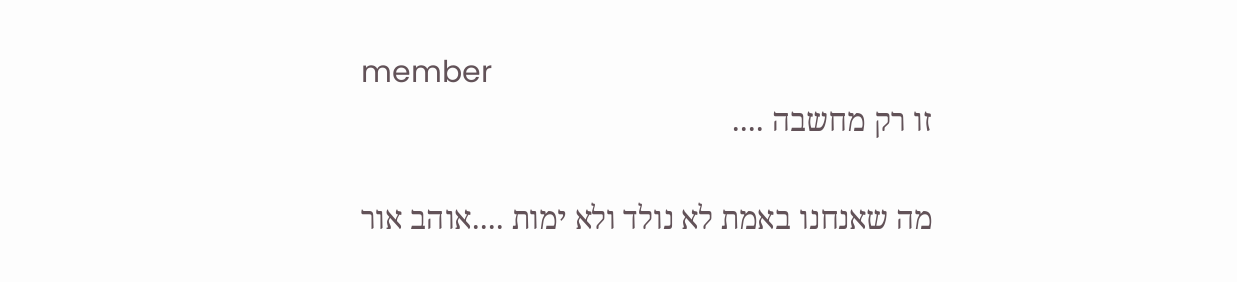member
זו רק מחשבה ....

מה שאנחנו באמת לא נולד ולא ימות ....אוהב אור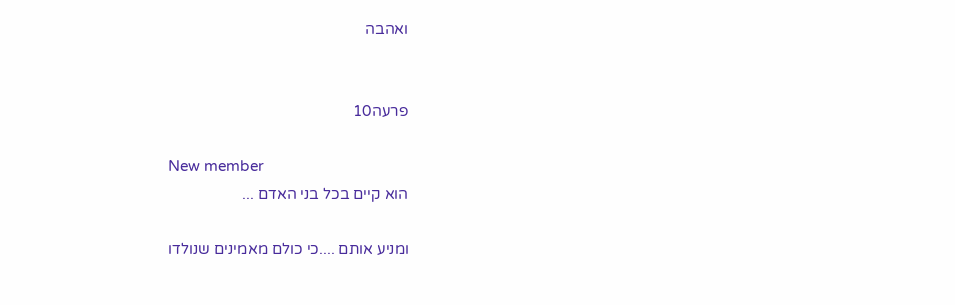ואהבה


פרעה10

New member
הוא קיים בכל בני האדם ...

ומניע אותם ....כי כולם מאמינים שנולדו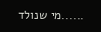......מי שנולד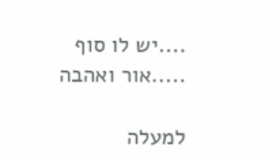....יש לו סוף .....אור ואהבה

למעלה